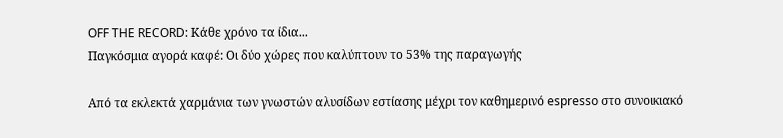OFF THE RECORD: Κάθε χρόνο τα ίδια...
Παγκόσμια αγορά καφέ: Οι δύο χώρες που καλύπτουν το 53% της παραγωγής

Από τα εκλεκτά χαρμάνια των γνωστών αλυσίδων εστίασης μέχρι τον καθημερινό espresso στο συνοικιακό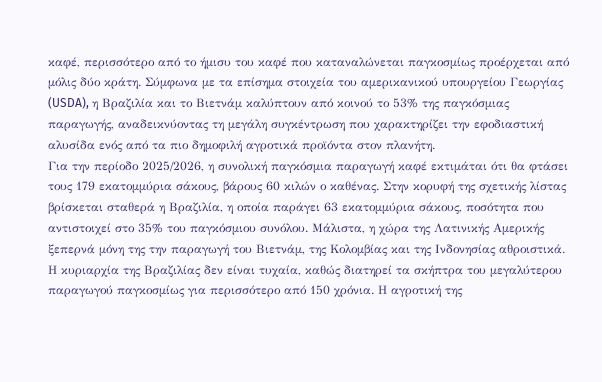καφέ, περισσότερο από το ήμισυ του καφέ που καταναλώνεται παγκοσμίως προέρχεται από μόλις δύο κράτη. Σύμφωνα με τα επίσημα στοιχεία του αμερικανικού υπουργείου Γεωργίας (USDA), η Βραζιλία και το Βιετνάμ καλύπτουν από κοινού το 53% της παγκόσμιας παραγωγής, αναδεικνύοντας τη μεγάλη συγκέντρωση που χαρακτηρίζει την εφοδιαστική αλυσίδα ενός από τα πιο δημοφιλή αγροτικά προϊόντα στον πλανήτη.
Για την περίοδο 2025/2026, η συνολική παγκόσμια παραγωγή καφέ εκτιμάται ότι θα φτάσει τους 179 εκατομμύρια σάκους, βάρους 60 κιλών ο καθένας. Στην κορυφή της σχετικής λίστας βρίσκεται σταθερά η Βραζιλία, η οποία παράγει 63 εκατομμύρια σάκους, ποσότητα που αντιστοιχεί στο 35% του παγκόσμιου συνόλου. Μάλιστα, η χώρα της Λατινικής Αμερικής ξεπερνά μόνη της την παραγωγή του Βιετνάμ, της Κολομβίας και της Ινδονησίας αθροιστικά.
Η κυριαρχία της Βραζιλίας δεν είναι τυχαία, καθώς διατηρεί τα σκήπτρα του μεγαλύτερου παραγωγού παγκοσμίως για περισσότερο από 150 χρόνια. Η αγροτική της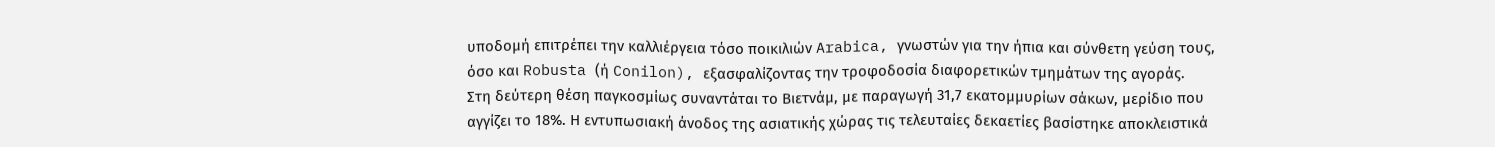υποδομή επιτρέπει την καλλιέργεια τόσο ποικιλιών Arabica, γνωστών για την ήπια και σύνθετη γεύση τους, όσο και Robusta (ή Conilon), εξασφαλίζοντας την τροφοδοσία διαφορετικών τμημάτων της αγοράς.
Στη δεύτερη θέση παγκοσμίως συναντάται το Βιετνάμ, με παραγωγή 31,7 εκατομμυρίων σάκων, μερίδιο που αγγίζει το 18%. Η εντυπωσιακή άνοδος της ασιατικής χώρας τις τελευταίες δεκαετίες βασίστηκε αποκλειστικά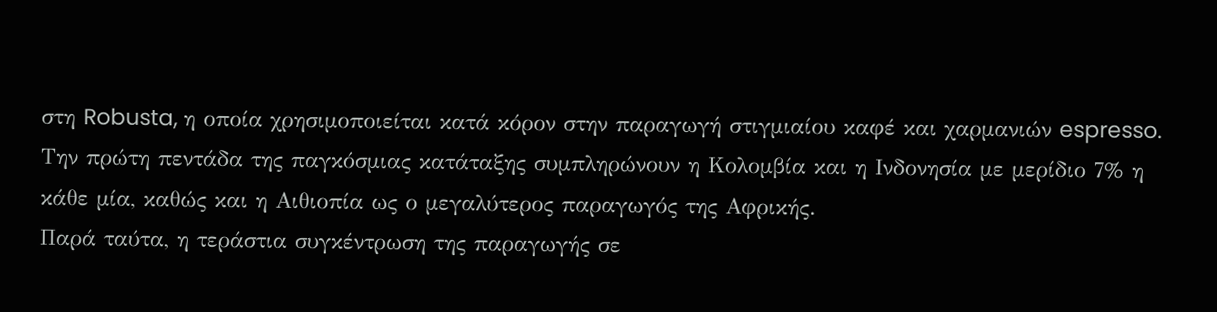στη Robusta, η οποία χρησιμοποιείται κατά κόρον στην παραγωγή στιγμιαίου καφέ και χαρμανιών espresso. Την πρώτη πεντάδα της παγκόσμιας κατάταξης συμπληρώνουν η Κολομβία και η Ινδονησία με μερίδιο 7% η κάθε μία, καθώς και η Αιθιοπία ως ο μεγαλύτερος παραγωγός της Αφρικής.
Παρά ταύτα, η τεράστια συγκέντρωση της παραγωγής σε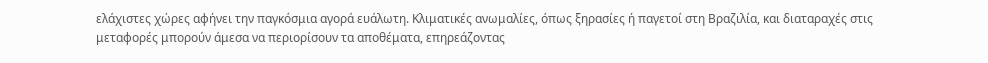ελάχιστες χώρες αφήνει την παγκόσμια αγορά ευάλωτη. Κλιματικές ανωμαλίες, όπως ξηρασίες ή παγετοί στη Βραζιλία, και διαταραχές στις μεταφορές μπορούν άμεσα να περιορίσουν τα αποθέματα, επηρεάζοντας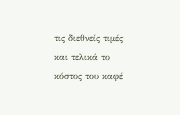τις διεθνείς τιμές και τελικά το κόστος του καφέ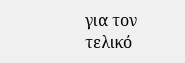για τον τελικό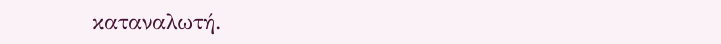καταναλωτή.